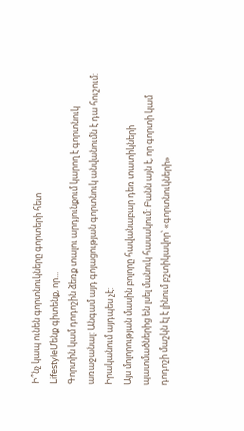Ի՞նչ կապ ունեն գորտնուկները գորտերի հետ
LifestyleՄենք գիտենք, որ...
Գորտին կամ դոդոշին ձեռք տալու արդյունքում կարող է գորտնուկ առաջանալ: Անգամ այդ գոյացության գորտնուկ անվանումն է դա հուշում:
Իրականում այդպես չէ:
Այս մոլորության մասին բոլորը հավանաբար դեռ տատիկների պատմածներից են լսել մանուկ հասակում: Բանն այն է, որ գորտի կամ դոդոշի մաշկն էլ է լինում բշտիկավոր՝ «գորտնուկների»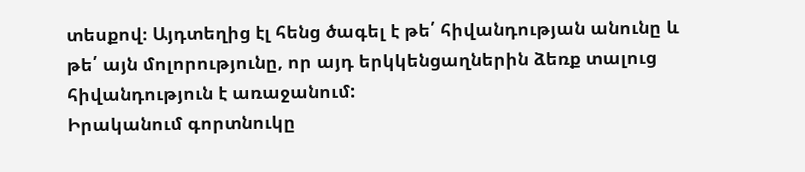տեսքով։ Այդտեղից էլ հենց ծագել է թե՛ հիվանդության անունը և թե՛ այն մոլորությունը, որ այդ երկկենցաղներին ձեռք տալուց հիվանդություն է առաջանում:
Իրականում գորտնուկը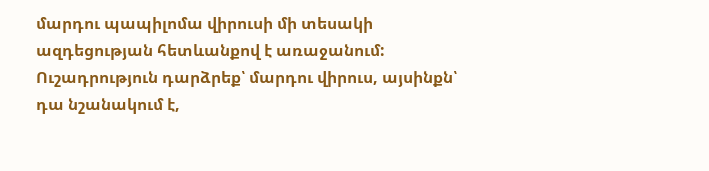մարդու պապիլոմա վիրուսի մի տեսակի ազդեցության հետևանքով է առաջանում: Ուշադրություն դարձրեք՝ մարդու վիրուս, այսինքն՝ դա նշանակում է,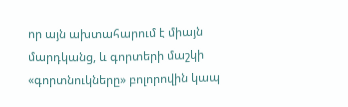որ այն ախտահարում է միայն մարդկանց, և գորտերի մաշկի «գորտնուկները» բոլորովին կապ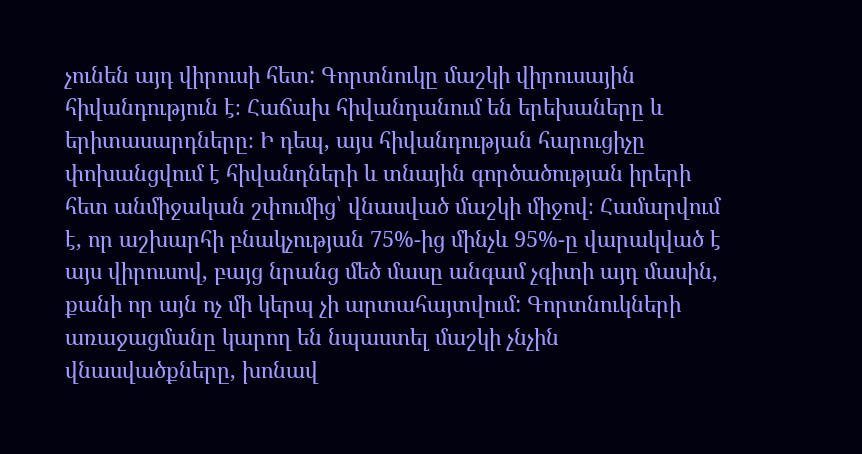չունեն այդ վիրուսի հետ: Գորտնուկը մաշկի վիրուսային հիվանդություն է։ Հաճախ հիվանդանում են երեխաները և երիտասարդները։ Ի դեպ, այս հիվանդության հարուցիչը փոխանցվում է հիվանդների և տնային գործածության իրերի հետ անմիջական շփումից՝ վնասված մաշկի միջով։ Համարվում է, որ աշխարհի բնակչության 75%-ից մինչև 95%-ը վարակված է այս վիրուսով, բայց նրանց մեծ մասը անգամ չգիտի այդ մասին, քանի որ այն ոչ մի կերպ չի արտահայտվում: Գորտնուկների առաջացմանը կարող են նպաստել մաշկի չնչին վնասվածքները, խոնավ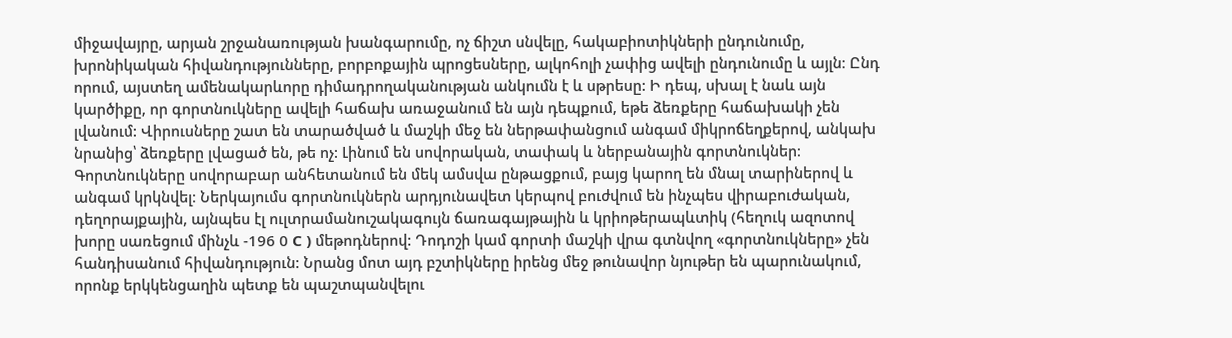միջավայրը, արյան շրջանառության խանգարումը, ոչ ճիշտ սնվելը, հակաբիոտիկների ընդունումը, խրոնիկական հիվանդությունները, բորբոքային պրոցեսները, ալկոհոլի չափից ավելի ընդունումը և այլն։ Ընդ որում, այստեղ ամենակարևորը դիմադրողականության անկումն է և սթրեսը: Ի դեպ, սխալ է նաև այն կարծիքը, որ գորտնուկները ավելի հաճախ առաջանում են այն դեպքում, եթե ձեռքերը հաճախակի չեն լվանում: Վիրուսները շատ են տարածված և մաշկի մեջ են ներթափանցում անգամ միկրոճեղքերով, անկախ նրանից՝ ձեռքերը լվացած են, թե ոչ: Լինում են սովորական, տափակ և ներբանային գորտնուկներ։ Գորտնուկները սովորաբար անհետանում են մեկ ամսվա ընթացքում, բայց կարող են մնալ տարիներով և անգամ կրկնվել։ Ներկայումս գորտնուկներն արդյունավետ կերպով բուժվում են ինչպես վիրաբուժական, դեղորայքային, այնպես էլ ուլտրամանուշակագույն ճառագայթային և կրիոթերապևտիկ (հեղուկ ազոտով խորը սառեցում մինչև -196 0 C ) մեթոդներով: Դոդոշի կամ գորտի մաշկի վրա գտնվող «գորտնուկները» չեն հանդիսանում հիվանդություն: Նրանց մոտ այդ բշտիկները իրենց մեջ թունավոր նյութեր են պարունակում, որոնք երկկենցաղին պետք են պաշտպանվելու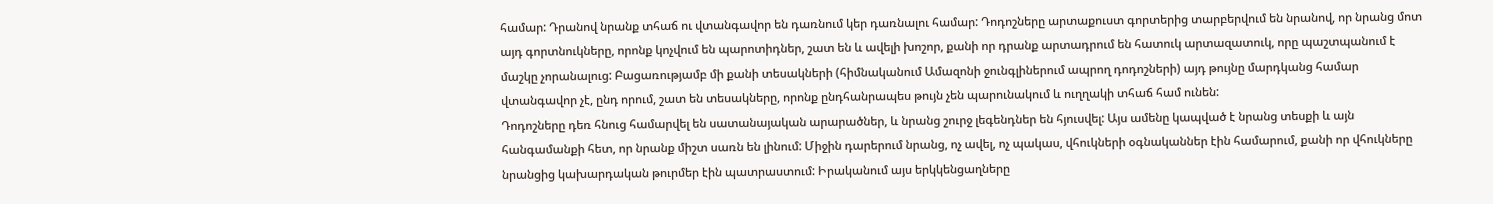համար: Դրանով նրանք տհաճ ու վտանգավոր են դառնում կեր դառնալու համար: Դոդոշները արտաքուստ գորտերից տարբերվում են նրանով, որ նրանց մոտ այդ գորտնուկները, որոնք կոչվում են պարոտիդներ, շատ են և ավելի խոշոր, քանի որ դրանք արտադրում են հատուկ արտազատուկ, որը պաշտպանում է մաշկը չորանալուց: Բացառությամբ մի քանի տեսակների (հիմնականում Ամազոնի ջունգլիներում ապրող դոդոշների) այդ թույնը մարդկանց համար վտանգավոր չէ, ընդ որում, շատ են տեսակները, որոնք ընդհանրապես թույն չեն պարունակում և ուղղակի տհաճ համ ունեն:
Դոդոշները դեռ հնուց համարվել են սատանայական արարածներ, և նրանց շուրջ լեգենդներ են հյուսվել: Այս ամենը կապված է նրանց տեսքի և այն հանգամանքի հետ, որ նրանք միշտ սառն են լինում: Միջին դարերում նրանց, ոչ ավել, ոչ պակաս, վհուկների օգնականներ էին համարում, քանի որ վհուկները նրանցից կախարդական թուրմեր էին պատրաստում: Իրականում այս երկկենցաղները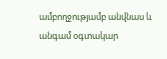ամբողջությամբ անվնաս և անգամ օգտակար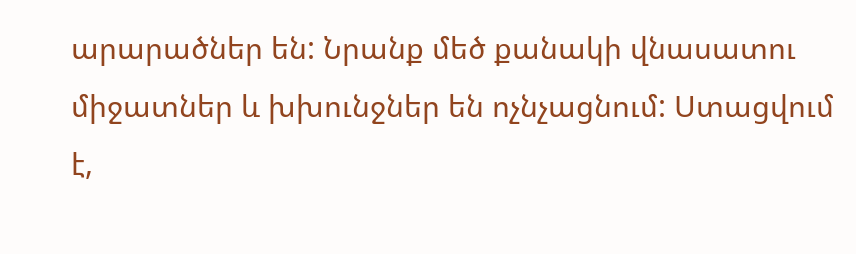արարածներ են: Նրանք մեծ քանակի վնասատու միջատներ և խխունջներ են ոչնչացնում: Ստացվում է,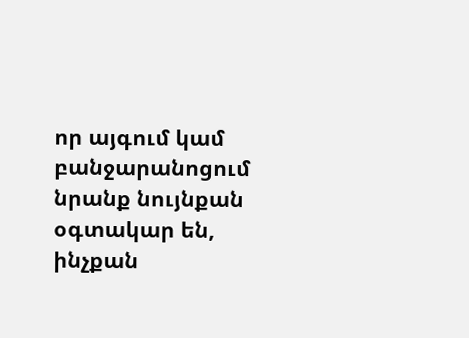որ այգում կամ բանջարանոցում նրանք նույնքան օգտակար են, ինչքան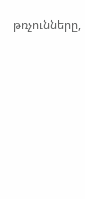թռչունները,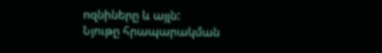ոզնիները և այլն:
Նյութը հրապարակման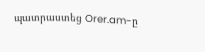պատրաստեց Orer.am-ը